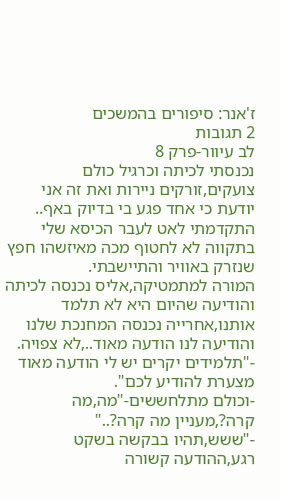ז'אנר: סיפורים בהמשכים
2 תגובות
לב עיוור-פרק 8
נכנסתי לכיתה וכרגיל כולם צועקים,זורקים ניירות ואת זה אני יודעת כי אחד פגע בי בדיוק באף..
התקדמתי לאט לעבר הכיסא שלי בתקווה לא לחטוף מכה מאיזשהו חפץ שנזרק באוויר והתיישבתי.
המורה למתמטיקה,אליס נכנסה לכיתה והודיעה שהיום היא לא תלמד אותנו,אחרייה נכנסה המחנכת שלנו והודיעה לנו הודעה מאוד..,לא צפויה.
-"תלמידים יקרים יש לי הודעה מאוד מצערת להודיע לכם".
-וכולם מתלחששים-"מה,מה קרה?,מעניין מה קרה?.."
-"ששש,תהיו בבקשה בשקט רגע,ההודעה קשורה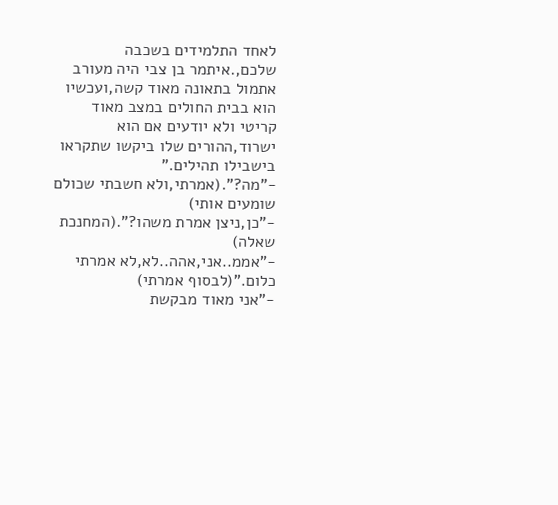לאחד התלמידים בשכבה שלכם,.איתמר בן צבי היה מעורב אתמול בתאונה מאוד קשה,ועכשיו הוא בבית החולים במצב מאוד קריטי ולא יודעים אם הוא ישרוד,ההורים שלו ביקשו שתקראו בישבילו תהילים."
-"מה?".(אמרתי,ולא חשבתי שכולם שומעים אותי)
-"כן,ניצן אמרת משהו?".(המחנכת שאלה)
-"אממ..אני,אהה..לא,לא אמרתי כלום."(לבסוף אמרתי)
-"אני מאוד מבקשת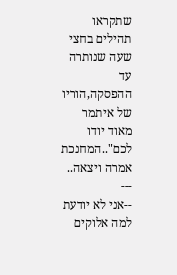שתקראו תהילים בחצי שעה שנותרה עד ההפסקה,הוריו של איתמר מאוד יודו לכם"..המחנכת אמרה ויצאה..
---
--אני לא יודעת למה אלוקים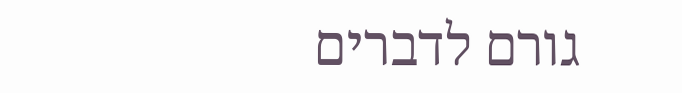גורם לדברים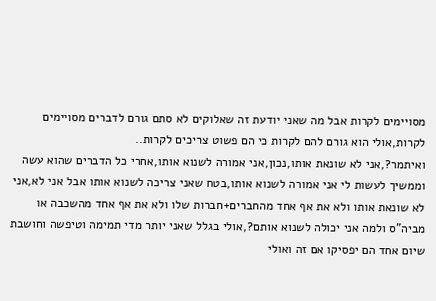מסויימים לקרות אבל מה שאני יודעת זה שאלוקים לא סתם גורם לדברים מסויימים לקרות,אולי הוא גורם להם לקרות כי הם פשוט צריכים לקרות..
ואיתמר?,אני לא שונאת אותו,נכון,אני אמורה לשנוא אותו,אחרי כל הדברים שהוא עשה וממשיך לעשות לי אני אמורה לשנוא אותו,בטח שאני צריכה לשנוא אותו אבל אני לא,אני לא שונאת אותו ולא את אף אחד מהחברים+חברות שלו ולא את אף אחד מהשכבה או מביה"ס ולמה אני יכולה לשנוא אותם?,אולי בגלל שאני יותר מדי תמימה וטיפשה וחושבת שיום אחד הם יפסיקו אם זה ואולי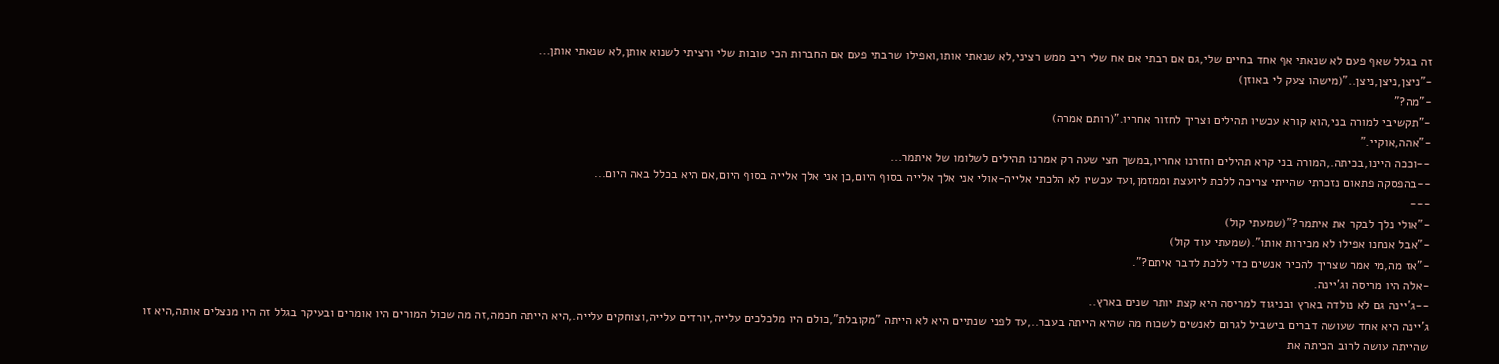זה בגלל שאף פעם לא שנאתי אף אחד בחיים שלי,גם אם רבתי אם אח שלי ריב ממש רציני,לא שנאתי אותו,ואפילו שרבתי פעם אם החברות הכי טובות שלי ורציתי לשנוא אותן,לא שנאתי אותן...
-"ניצן,ניצן,ניצן.."(מישהו צעק לי באוזן)
-"מה?"
-"תקשיבי למורה בני,הוא קורא עכשיו תהילים וצריך לחזור אחריו."(רותם אמרה)
-"אהה,אוקיי."
--וככה היינו,בכיתה.,המורה בני קרא תהילים וחזרנו אחריו,במשך חצי שעה רק אמרנו תהילים לשלומו של איתמר...
--בהפסקה פתאום נזכרתי שהייתי צריכה ללכת ליועצת וממזמן,ועד עכשיו לא הלכתי אלייה-אולי אני אלך אלייה בסוף היום,כן אני אלך אלייה בסוף היום,אם היא בכלל באה היום...
---
-"אולי נלך לבקר את איתמר?"(שמעתי קול)
-"אבל אנחנו אפילו לא מכירות אותו".(שמעתי עוד קול)
-"אז מה,מי אמר שצריך להכיר אנשים כדי ללכת לדבר איתם?".
-אלה היו מריסה וג'יינה.
--ג'יינה גם לא נולדה בארץ ובניגוד למריסה היא קצת יותר שנים בארץ..
ג'יינה היא אחד שעושה דברים בישביל לגרום לאנשים לשכוח מה שהיא הייתה בעבר..,עד לפני שנתיים היא לא הייתה "מקובלת",כולם היו מלכלכים עלייה,יורדים עלייה,וצוחקים עלייה.,היא הייתה חכמה,זה מה שכול המורים היו אומרים ובעיקר בגלל זה היו מנצלים אותה,היא זו שהייתה עושה לרוב הכיתה את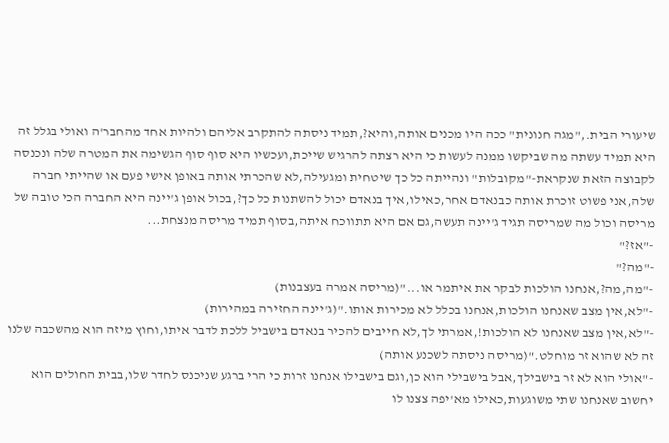שיעורי הבית.,"מגה חנונית" ככה היו מכנים אותה,והיא?,תמיד ניסתה להתקרב אליהם ולהיות אחד מהחבר'ה ואולי בגלל זה היא תמיד עשתה מה שביקשו ממנה לעשות כי היא רצתה להרגיש שייכת,ועכשיו היא סוף סוף הגשימה את המטרה שלה ונכנסה לקבוצה הזאת שנקראת-"מקובלות" ונהייתה כל כך שיטחית ומגעילה,לא שהכרתי אותה באופן אישי פעם או שהייתי חברה שלה,אני פשוט זוכרת אותה כבנאדם אחר,כאילו,איך בנאדם יכול להשתנות כל כך?,בכול אופן ג'יינה היא החברה הכי טובה של מריסה וכול מה שמריסה תגיד ג'יינה תעשה,גם אם היא תתווכח איתה,בסוף תמיד מריסה מנצחת...
-"אז?"
-"מה?"
-"מה,מה?,אנחנו הולכות לבקר את איתמר או..."(מריסה אמרה בעצבנות)
-"לא,אין מצב שאנחנו הולכות,אנחנו בכלל לא מכירות אותו."(ג'יינה החזירה במהירות)
-"לא,אין מצב שאנחנו לא הולכות!,אמרתי לך,לא חייבים להכיר בנאדם בישביל ללכת לדבר איתו,וחוץ מיזה הוא מהשכבה שלנו זה לא שהוא זר מוחלט."(מריסה ניסתה לשכנע אותה)
-"אולי הוא לא זר בישבילך,אבל בישבילי הוא כן,וגם בישבילו אנחנו זרות כי הרי ברגע שניכנס לחדר שלו,בבית החולים הוא יחשוב שאנחנו שתי משוגעות,כאילו מא'יפה צצנו לו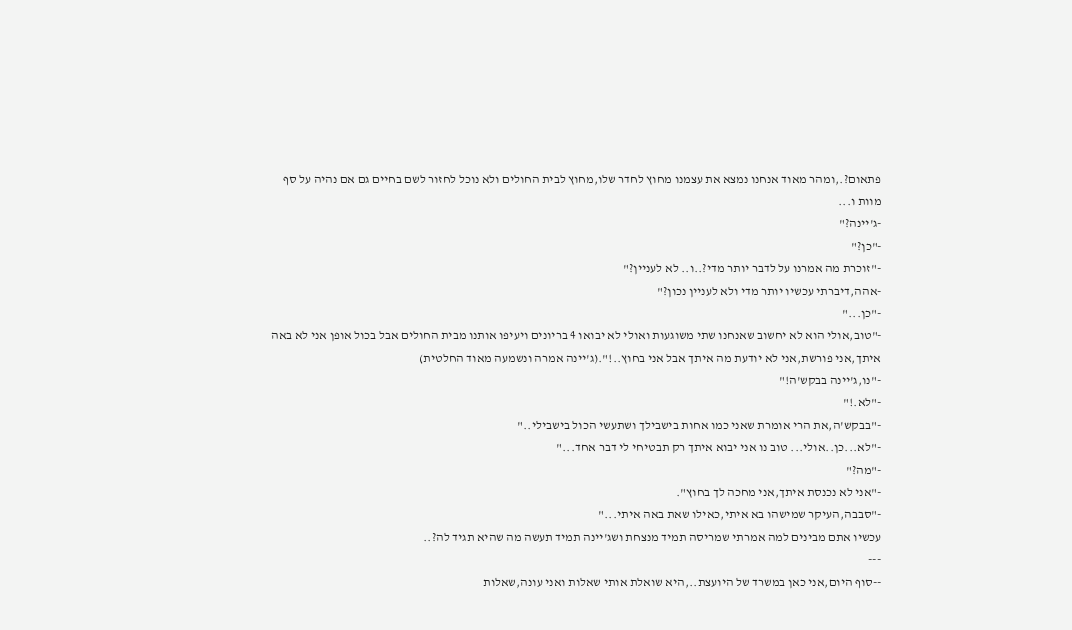פתאום?.,ומהר מאוד אנחנו נמצא את עצמנו מחוץ לחדר שלו,מחוץ לבית החולים ולא נוכל לחזור לשם בחיים גם אם נהיה על סף מוות ו...
-ג'יינה?"
-"כן?"
-"זוכרת מה אמרנו על לדבר יותר מדי?..ו.. לא לעניין?"
-אהה,דיברתי עכשיו יותר מדי ולא לעניין נכון?"
-"כן..."
-"טוב,אולי הוא לא יחשוב שאנחנו שתי משוגעות ואולי לא יבואו 4 בריונים ויעיפו אותנו מבית החולים אבל בכול אופן אני לא באה איתך,אני פורשת,אני לא יודעת מה איתך אבל אני בחוץ..!".(ג'יינה אמרה ונשמעה מאוד החלטית)
-"נו,ג'יינה בבקש'ה!"
-"לא.!"
-"בבקש'ה,את הרי אומרת שאני כמו אחות בישבילך ושתעשי הכול בישבילי.."
-"לא...כן..אולי... טוב נו אני יבוא איתך רק תבטיחי לי דבר אחד..."
-"מה?"
-"אני לא נכנסת איתך,אני מחכה לך בחוץ".
-"סבבה,העיקר שמישהו בא איתי,כאילו שאת באה איתי..."
עכשיו אתם מבינים למה אמרתי שמריסה תמיד מנצחת ושג'יינה תמיד תעשה מה שהיא תגיד לה?..
---
--סוף היום,אני כאן במשרד של היועצת..,היא שואלת אותי שאלות ואני עונה,שאלות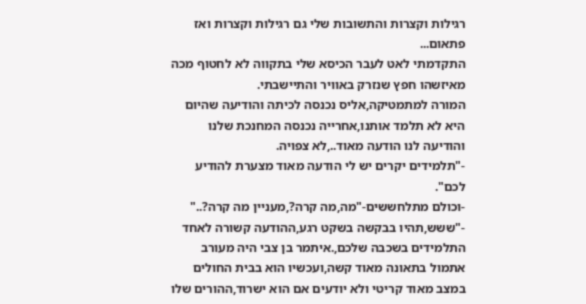רגילות וקצרות והתשובות שלי גם רגילות וקצרות ואז פתאום...
התקדמתי לאט לעבר הכיסא שלי בתקווה לא לחטוף מכה מאיזשהו חפץ שנזרק באוויר והתיישבתי.
המורה למתמטיקה,אליס נכנסה לכיתה והודיעה שהיום היא לא תלמד אותנו,אחרייה נכנסה המחנכת שלנו והודיעה לנו הודעה מאוד..,לא צפויה.
-"תלמידים יקרים יש לי הודעה מאוד מצערת להודיע לכם".
-וכולם מתלחששים-"מה,מה קרה?,מעניין מה קרה?.."
-"ששש,תהיו בבקשה בשקט רגע,ההודעה קשורה לאחד התלמידים בשכבה שלכם,.איתמר בן צבי היה מעורב אתמול בתאונה מאוד קשה,ועכשיו הוא בבית החולים במצב מאוד קריטי ולא יודעים אם הוא ישרוד,ההורים שלו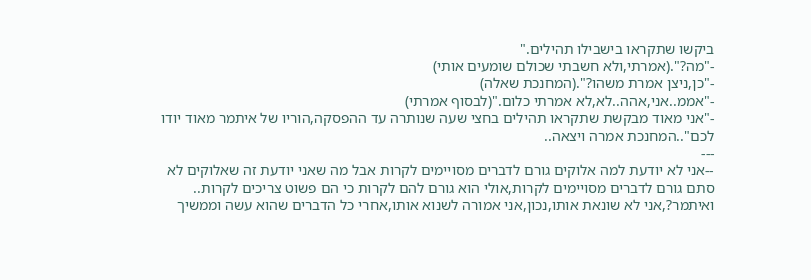ביקשו שתקראו בישבילו תהילים."
-"מה?".(אמרתי,ולא חשבתי שכולם שומעים אותי)
-"כן,ניצן אמרת משהו?".(המחנכת שאלה)
-"אממ..אני,אהה..לא,לא אמרתי כלום."(לבסוף אמרתי)
-"אני מאוד מבקשת שתקראו תהילים בחצי שעה שנותרה עד ההפסקה,הוריו של איתמר מאוד יודו לכם"..המחנכת אמרה ויצאה..
---
--אני לא יודעת למה אלוקים גורם לדברים מסויימים לקרות אבל מה שאני יודעת זה שאלוקים לא סתם גורם לדברים מסויימים לקרות,אולי הוא גורם להם לקרות כי הם פשוט צריכים לקרות..
ואיתמר?,אני לא שונאת אותו,נכון,אני אמורה לשנוא אותו,אחרי כל הדברים שהוא עשה וממשיך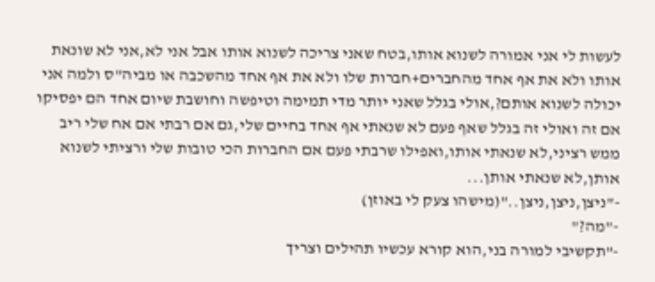לעשות לי אני אמורה לשנוא אותו,בטח שאני צריכה לשנוא אותו אבל אני לא,אני לא שונאת אותו ולא את אף אחד מהחברים+חברות שלו ולא את אף אחד מהשכבה או מביה"ס ולמה אני יכולה לשנוא אותם?,אולי בגלל שאני יותר מדי תמימה וטיפשה וחושבת שיום אחד הם יפסיקו אם זה ואולי זה בגלל שאף פעם לא שנאתי אף אחד בחיים שלי,גם אם רבתי אם אח שלי ריב ממש רציני,לא שנאתי אותו,ואפילו שרבתי פעם אם החברות הכי טובות שלי ורציתי לשנוא אותן,לא שנאתי אותן...
-"ניצן,ניצן,ניצן.."(מישהו צעק לי באוזן)
-"מה?"
-"תקשיבי למורה בני,הוא קורא עכשיו תהילים וצריך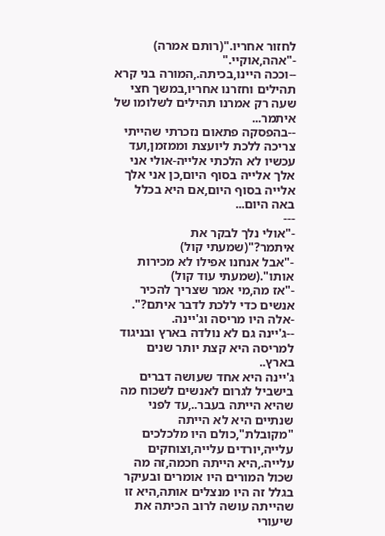לחזור אחריו."(רותם אמרה)
-"אהה,אוקיי."
--וככה היינו,בכיתה.,המורה בני קרא תהילים וחזרנו אחריו,במשך חצי שעה רק אמרנו תהילים לשלומו של איתמר...
--בהפסקה פתאום נזכרתי שהייתי צריכה ללכת ליועצת וממזמן,ועד עכשיו לא הלכתי אלייה-אולי אני אלך אלייה בסוף היום,כן אני אלך אלייה בסוף היום,אם היא בכלל באה היום...
---
-"אולי נלך לבקר את איתמר?"(שמעתי קול)
-"אבל אנחנו אפילו לא מכירות אותו".(שמעתי עוד קול)
-"אז מה,מי אמר שצריך להכיר אנשים כדי ללכת לדבר איתם?".
-אלה היו מריסה וג'יינה.
--ג'יינה גם לא נולדה בארץ ובניגוד למריסה היא קצת יותר שנים בארץ..
ג'יינה היא אחד שעושה דברים בישביל לגרום לאנשים לשכוח מה שהיא הייתה בעבר..,עד לפני שנתיים היא לא הייתה "מקובלת",כולם היו מלכלכים עלייה,יורדים עלייה,וצוחקים עלייה.,היא הייתה חכמה,זה מה שכול המורים היו אומרים ובעיקר בגלל זה היו מנצלים אותה,היא זו שהייתה עושה לרוב הכיתה את שיעורי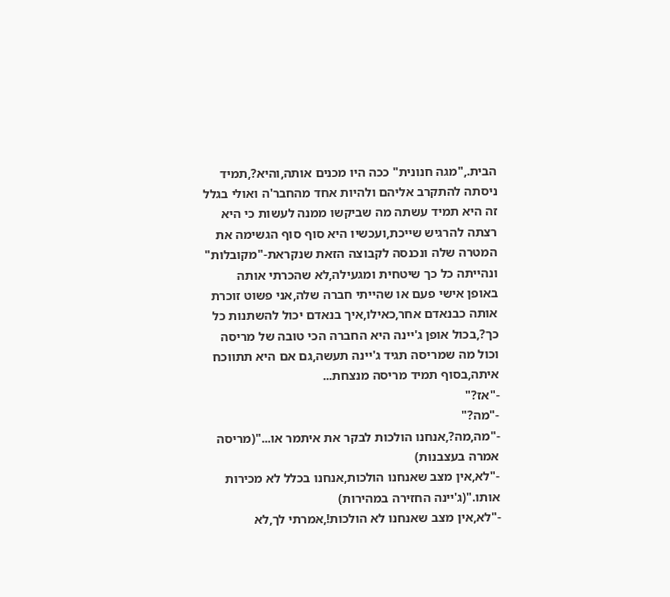הבית.,"מגה חנונית" ככה היו מכנים אותה,והיא?,תמיד ניסתה להתקרב אליהם ולהיות אחד מהחבר'ה ואולי בגלל זה היא תמיד עשתה מה שביקשו ממנה לעשות כי היא רצתה להרגיש שייכת,ועכשיו היא סוף סוף הגשימה את המטרה שלה ונכנסה לקבוצה הזאת שנקראת-"מקובלות" ונהייתה כל כך שיטחית ומגעילה,לא שהכרתי אותה באופן אישי פעם או שהייתי חברה שלה,אני פשוט זוכרת אותה כבנאדם אחר,כאילו,איך בנאדם יכול להשתנות כל כך?,בכול אופן ג'יינה היא החברה הכי טובה של מריסה וכול מה שמריסה תגיד ג'יינה תעשה,גם אם היא תתווכח איתה,בסוף תמיד מריסה מנצחת...
-"אז?"
-"מה?"
-"מה,מה?,אנחנו הולכות לבקר את איתמר או..."(מריסה אמרה בעצבנות)
-"לא,אין מצב שאנחנו הולכות,אנחנו בכלל לא מכירות אותו."(ג'יינה החזירה במהירות)
-"לא,אין מצב שאנחנו לא הולכות!,אמרתי לך,לא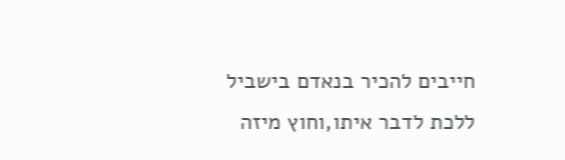חייבים להכיר בנאדם בישביל ללכת לדבר איתו,וחוץ מיזה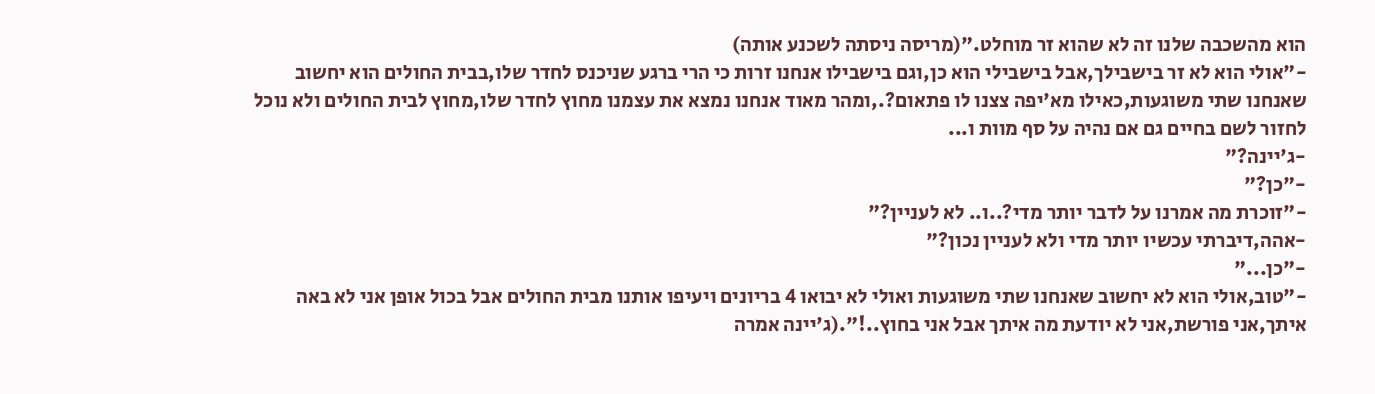הוא מהשכבה שלנו זה לא שהוא זר מוחלט."(מריסה ניסתה לשכנע אותה)
-"אולי הוא לא זר בישבילך,אבל בישבילי הוא כן,וגם בישבילו אנחנו זרות כי הרי ברגע שניכנס לחדר שלו,בבית החולים הוא יחשוב שאנחנו שתי משוגעות,כאילו מא'יפה צצנו לו פתאום?.,ומהר מאוד אנחנו נמצא את עצמנו מחוץ לחדר שלו,מחוץ לבית החולים ולא נוכל לחזור לשם בחיים גם אם נהיה על סף מוות ו...
-ג'יינה?"
-"כן?"
-"זוכרת מה אמרנו על לדבר יותר מדי?..ו.. לא לעניין?"
-אהה,דיברתי עכשיו יותר מדי ולא לעניין נכון?"
-"כן..."
-"טוב,אולי הוא לא יחשוב שאנחנו שתי משוגעות ואולי לא יבואו 4 בריונים ויעיפו אותנו מבית החולים אבל בכול אופן אני לא באה איתך,אני פורשת,אני לא יודעת מה איתך אבל אני בחוץ..!".(ג'יינה אמרה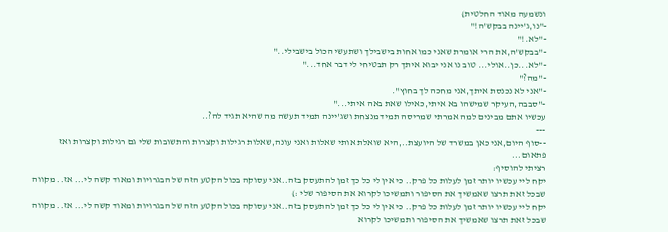ונשמעה מאוד החלטית)
-"נו,ג'יינה בבקש'ה!"
-"לא.!"
-"בבקש'ה,את הרי אומרת שאני כמו אחות בישבילך ושתעשי הכול בישבילי.."
-"לא...כן..אולי... טוב נו אני יבוא איתך רק תבטיחי לי דבר אחד..."
-"מה?"
-"אני לא נכנסת איתך,אני מחכה לך בחוץ".
-"סבבה,העיקר שמישהו בא איתי,כאילו שאת באה איתי..."
עכשיו אתם מבינים למה אמרתי שמריסה תמיד מנצחת ושג'יינה תמיד תעשה מה שהיא תגיד לה?..
---
--סוף היום,אני כאן במשרד של היועצת..,היא שואלת אותי שאלות ואני עונה,שאלות רגילות וקצרות והתשובות שלי גם רגילות וקצרות ואז פתאום...
רציתי להוסיף:
יקח ליי עכשיו יותר זמן לעלות כל פרק.. כי אין לי כל כך זמן להתעסק בזה..אני עסוקה בכול הקטע הזה של הבגרויות ומאוד קשה לי... אז.. מקווה שבכל זאת תרצו שאמשיך את הסיפור ותמשיכו לקרוא את הסיפור שלי :)
יקח ליי עכשיו יותר זמן לעלות כל פרק.. כי אין לי כל כך זמן להתעסק בזה..אני עסוקה בכול הקטע הזה של הבגרויות ומאוד קשה לי... אז.. מקווה שבכל זאת תרצו שאמשיך את הסיפור ותמשיכו לקרוא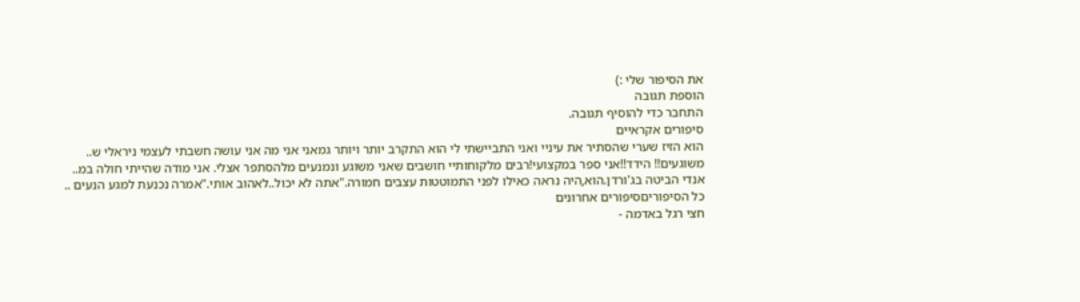את הסיפור שלי :)
הוספת תגובה
התחבר כדי להוסיף תגובה.
סיפורים אקראיים
הוא הזיז שערי שהסתיר את עיניי ואני התביישתי לי הוא התקרב יותר ויותר גמאני אני מה אני עושה חשבתי לעצמי ניראלי ש..
משוגעים!! הידד!!אני ספר במקצועי!רבים מלקוחותיי חושבים שאני משוגע ונמנעים מלהסתפר אצלי. אני מודה שהייתי חולה במ..
אנדי הביטה בג'ורדן.הוא,היה נראה כאילו לפני התמוטטות עצבים חמורה."אתה לא יכול..לאהוב אותי."אמרה נכנעת למגע הנעים ..
כל הסיפוריםסיפורים אחרונים
חצי רגל באדמה -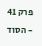פרק 41 - הסוד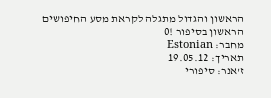הראשון והגדול מתגלה לקראת מסע החיפושים הראשון בסיפור !0
מחבר: Estonian
תאריך: 19.05.12
ז'אנר: סיפורי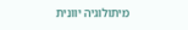מיתולוגיה יוונית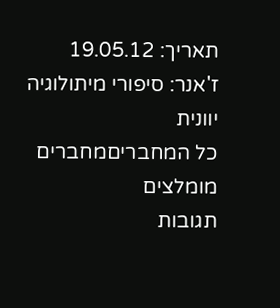תאריך: 19.05.12
ז'אנר: סיפורי מיתולוגיה יוונית
כל המחבריםמחברים מומלצים
תגובות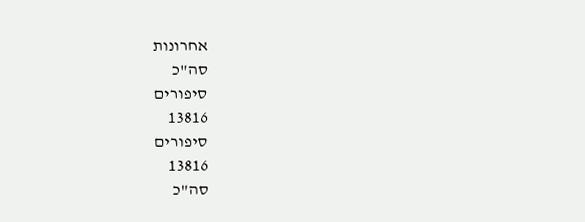אחרונות
סה"כ
סיפורים
13816
סיפורים
13816
סה"כ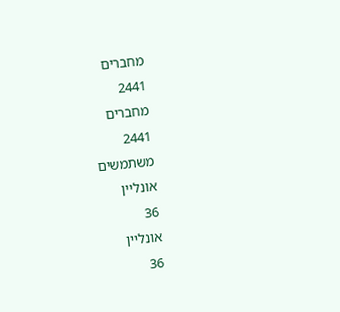מחברים
2441
מחברים
2441
משתמשים
אונליין
36
אונליין
36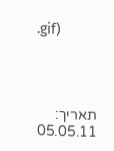.gif)




תאריך: 05.05.11